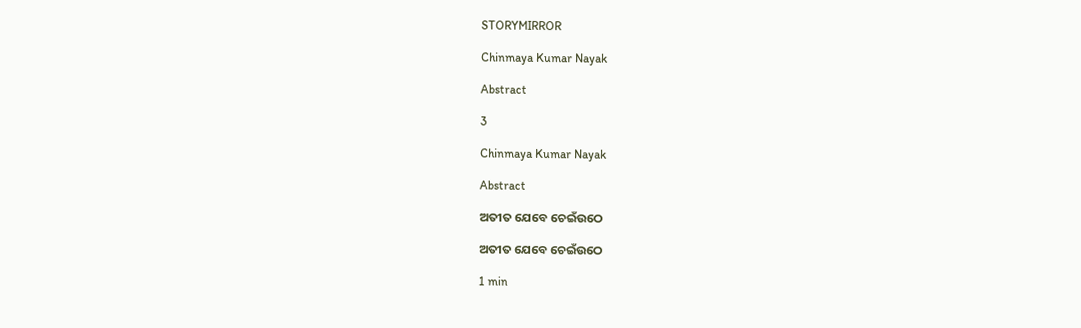STORYMIRROR

Chinmaya Kumar Nayak

Abstract

3

Chinmaya Kumar Nayak

Abstract

ଅତୀତ ଯେବେ ଚେଇଁଉଠେ

ଅତୀତ ଯେବେ ଚେଇଁଉଠେ

1 min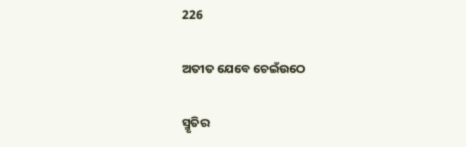226

ଅତୀତ ଯେବେ ଚେଇଁଉଠେ

ସ୍ମୃତିର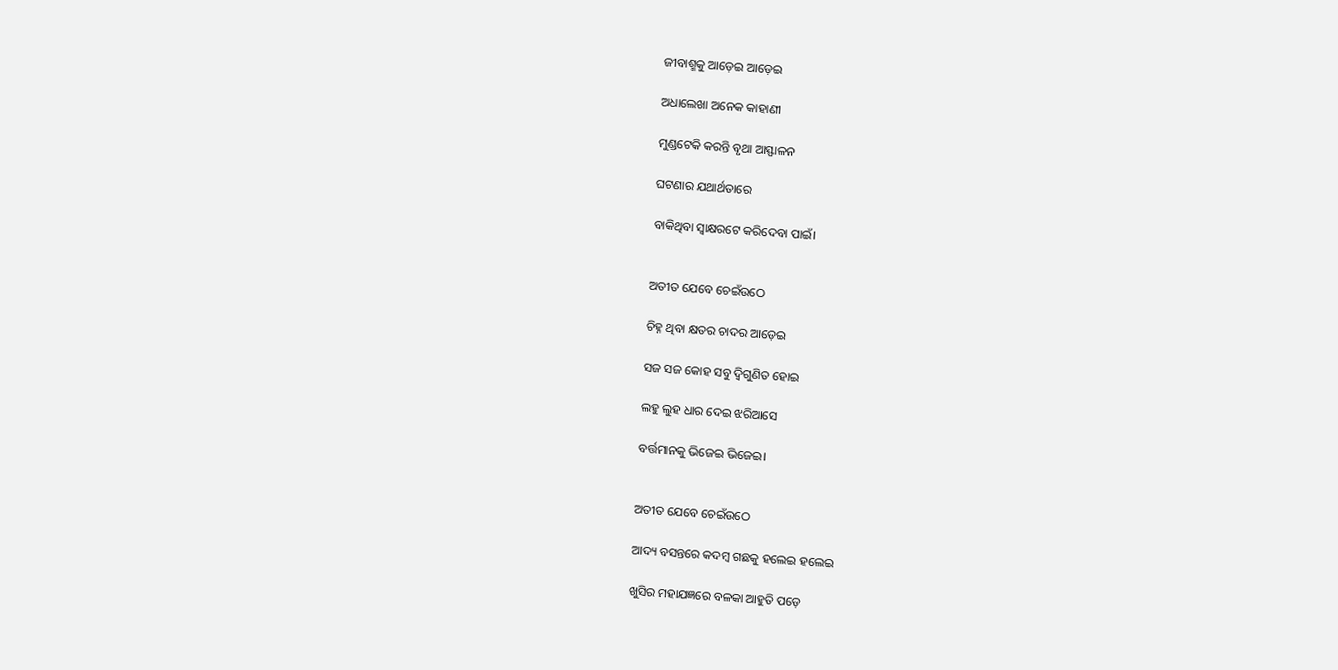ଜୀବାଶ୍ମକୁ ଆଡ଼େଇ ଆଡ଼େଇ

ଅଧାଲେଖା ଅନେକ କାହାଣୀ

ମୁଣ୍ଡଟେକି କରନ୍ତି ବୃଥା ଆସ୍ଫାଳନ

ଘଟଣାର ଯଥାର୍ଥତାରେ

ବାକିଥିବା ସ୍ୱାକ୍ଷରଟେ କରିଦେବା ପାଇଁ।


ଅତୀତ ଯେବେ ଚେଇଁଉଠେ

ଚିହ୍ନ ଥିବା କ୍ଷତର ଚାଦର ଆଡ଼େଇ

ସଜ ସଜ କୋହ ସବୁ ଦ୍ବିଗୁଣିତ ହୋଇ

ଲହୁ ଲୁହ ଧାର ଦେଇ ଝରିଆସେ

ବର୍ତ୍ତମାନକୁ ଭିଜେଇ ଭିଜେଇ।


ଅତୀତ ଯେବେ ଚେଇଁଉଠେ

ଆଦ୍ୟ ବସନ୍ତରେ କଦମ୍ବ ଗଛକୁ ହଲେଇ ହଲେଇ

ଖୁସିର ମହାଯଜ୍ଞରେ ବଳକା ଆହୁତି ପଡ଼େ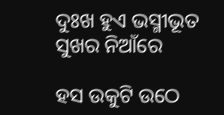ଦୁଃଖ ହୁଏ ଭସ୍ମୀଭୂତ ସୁଖର ନିଆଁରେ

ହସ ଉକୁଟି ଉଠେ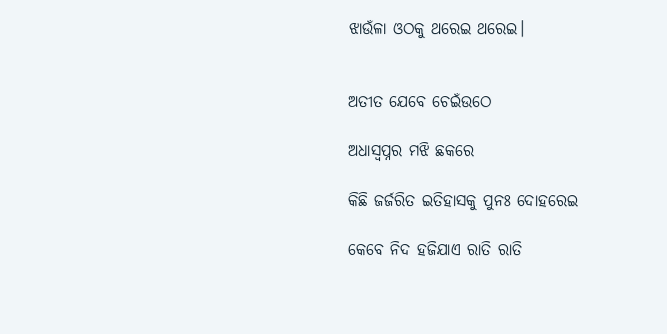ଝାଉଁଳା ଓଠକୁ ଥରେଇ ଥରେଇ।


ଅତୀତ ଯେବେ ଚେଇଁଉଠେ

ଅଧାସ୍ୱପ୍ନର ମଝି ଛକରେ

କିଛି ଜର୍ଜରିତ ଇତିହାସକୁ ପୁନଃ ଦୋହରେଇ

କେବେ ନିଦ ହଜିଯାଏ ରାତି ରାତି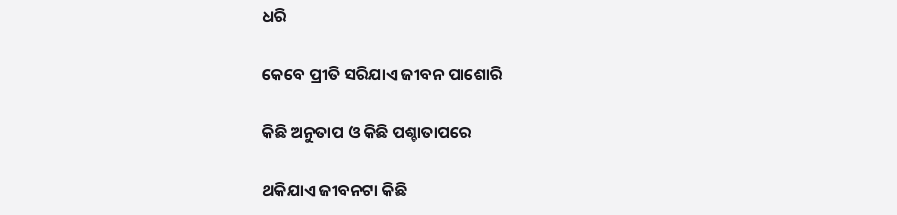ଧରି

କେବେ ପ୍ରୀତି ସରିଯାଏ ଜୀବନ ପାଶୋରି

କିଛି ଅନୁତାପ ଓ କିଛି ପଶ୍ଚାତାପରେ

ଥକିଯାଏ ଜୀବନଟା କିଛି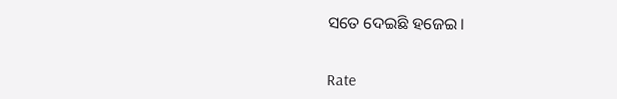ସତେ ଦେଇଛି ହଜେଇ।


Rate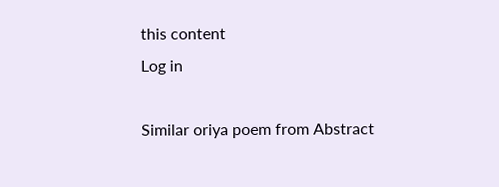this content
Log in

Similar oriya poem from Abstract